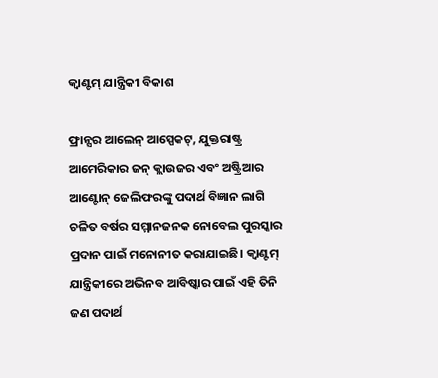କ୍ୱାଣ୍ଟମ୍‌ ଯାନ୍ତ୍ରିକୀ ବିକାଶ

ଫ୍ରାନ୍ସର ଆଲେନ୍‌ ଆସ୍ପେକଟ୍‌, ଯୁକ୍ତରାଷ୍ଟ୍ର ଆମେରିକାର ଜନ୍‌ କ୍ଲାଉଜର ଏବଂ ଅଷ୍ଟ୍ରିଆର ଆଣ୍ଟୋନ୍‌ ଜେଲିଫରଙ୍କୁ ପଦାର୍ଥ ବିଜ୍ଞାନ ଲାଗି ଚଳିତ ବର୍ଷର ସମ୍ମାନଜନକ ନୋବେଲ ପୁରସ୍କାର ପ୍ରଦାନ ପାଇଁ ମନୋନୀତ କରାଯାଇଛି। କ୍ୱାଣ୍ଟମ୍‌ ଯାନ୍ତ୍ରିକୀରେ ଅଭିନବ ଆବିଷ୍କାର ପାଇଁ ଏହି ତିନି ଜଣ ପଦାର୍ଥ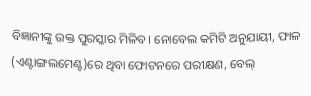ବିଜ୍ଞାନୀଙ୍କୁ ଉକ୍ତ ପୁରସ୍କାର ମିଳିବ। ନୋବେଲ କମିଟି ଅନୁଯାୟୀ, ଫାଳ (ଏଣ୍ଟାଙ୍ଗଲମେଣ୍ଟ)ରେ ଥିବା ଫୋଟନରେ ପରୀକ୍ଷଣ, ବେଲ୍‌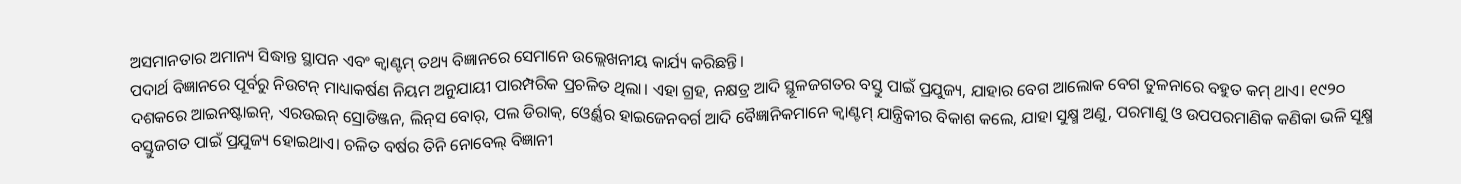ଅସମାନତାର ଅମାନ୍ୟ ସିଦ୍ଧାନ୍ତ ସ୍ଥାପନ ଏବଂ କ୍ୱାଣ୍ଟମ୍‌ ତଥ୍ୟ ବିଜ୍ଞାନରେ ସେମାନେ ଉଲ୍ଲେଖନୀୟ କାର୍ଯ୍ୟ କରିଛନ୍ତି।
ପଦାର୍ଥ ବିଜ୍ଞାନରେ ପୂର୍ବରୁ ନିଉଟନ୍‌ ମାଧ୍ୟାକର୍ଷଣ ନିୟମ ଅନୁଯାୟୀ ପାରମ୍ପରିକ ପ୍ରଚଳିତ ଥିଲା। ଏହା ଗ୍ରହ, ନକ୍ଷତ୍ର ଆଦି ସ୍ଥୂଳଜଗତର ବସ୍ତୁ ପାଇଁ ପ୍ରଯୁଜ୍ୟ, ଯାହାର ବେଗ ଆଲୋକ ବେଗ ତୁଳନାରେ ବହୁତ କମ୍‌ ଥାଏ। ୧୯୨୦ ଦଶକରେ ଆଇନଷ୍ଟାଇନ୍‌, ଏରଉଇନ୍‌ ସ୍ରୋଡିଞ୍ଜନ, ଲିନ୍‌ସ ବୋର୍‌, ପଲ ଡିରାକ୍‌, ଓ୍ବେର୍ଣ୍ଣର ହାଇଜେନବର୍ଗ ଆଦି ବୈଜ୍ଞାନିକମାନେ କ୍ୱାଣ୍ଟମ୍‌ ଯାନ୍ତ୍ରିକୀର ବିକାଶ କଲେ, ଯାହା ସୁକ୍ଷ୍ମ ଅଣୁ, ପରମାଣୁ ଓ ଉପପରମାଣିକ କଣିକା ଭଳି ସୂକ୍ଷ୍ମ ବସ୍ତୁଜଗତ ପାଇଁ ପ୍ରଯୁଜ୍ୟ ହୋଇଥାଏ। ଚଳିତ ବର୍ଷର ତିନି ନୋବେଲ୍‌ ବିଜ୍ଞାନୀ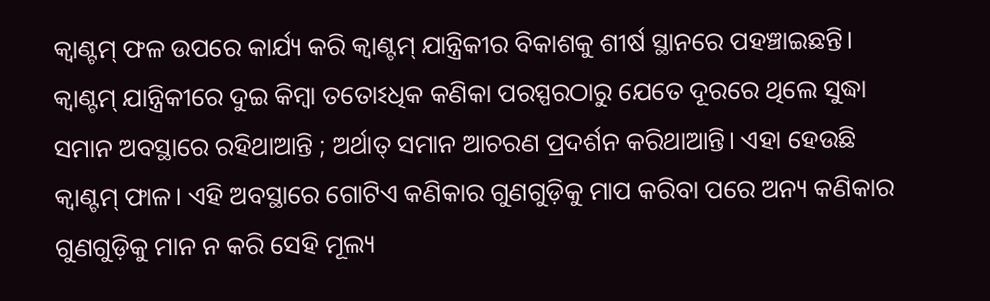କ୍ୱାଣ୍ଟମ୍‌ ଫଳ ଉପରେ କାର୍ଯ୍ୟ କରି କ୍ୱାଣ୍ଟମ୍‌ ଯାନ୍ତ୍ରିକୀର ବିକାଶକୁ ଶୀର୍ଷ ସ୍ଥାନରେ ପହଞ୍ଚାଇଛନ୍ତି।
କ୍ୱାଣ୍ଟମ୍‌ ଯାନ୍ତ୍ରିକୀରେ ଦୁଇ କିମ୍ବା ତତୋଽଧିକ କଣିକା ପରସ୍ପରଠାରୁ ଯେତେ ଦୂରରେ ଥିଲେ ସୁଦ୍ଧା ସମାନ ଅବସ୍ଥାରେ ରହିଥାଆନ୍ତି ; ଅର୍ଥାତ୍‌ ସମାନ ଆଚରଣ ପ୍ରଦର୍ଶନ କରିଥାଆନ୍ତି। ଏହା ହେଉଛି କ୍ୱାଣ୍ଟମ୍‌ ଫାଳ। ଏହି ଅବସ୍ଥାରେ ଗୋଟିଏ କଣିକାର ଗୁଣଗୁଡ଼ିକୁ ମାପ କରିବା ପରେ ଅନ୍ୟ କଣିକାର ଗୁଣଗୁଡ଼ିକୁ ମାନ ନ କରି ସେହି ମୂଲ୍ୟ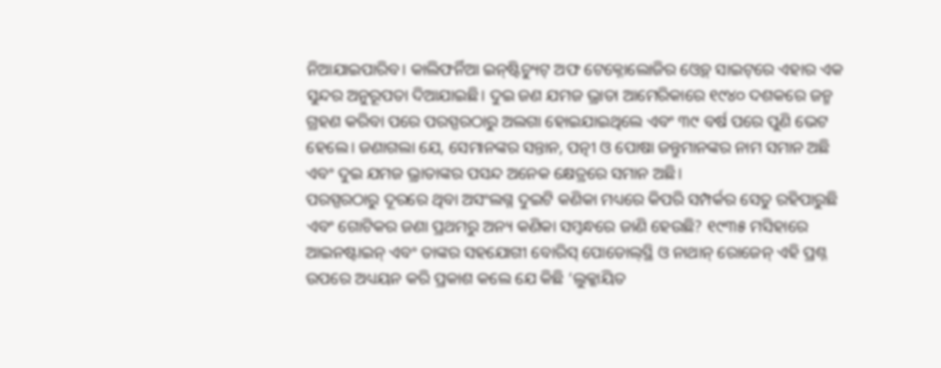ନିଆଯାଇପାରିବ। କାଲିଫର୍ନିଆ ଇନ୍‌ଷ୍ଟିଚ୍ୟୁଟ୍‌ ଅଫ ଟେକ୍ନୋଲୋଜିର ଓ୍ବେବ୍‌ ସାଇଟ୍‌ରେ ଏହାର ଏକ ସୁନ୍ଦର ଅନୁରୂପତା ଦିଆଯାଇଛି। ଦୁଇ ଜଣ ଯମଜ ଭ୍ରାତା ଆମେରିକାରେ ୧୯୪୦ ଦଶକରେ ଜନ୍ମ ଗ୍ରହଣ କରିବା ପରେ ପରସ୍ପରଠାରୁ ଅଲଗା ହୋଇଯାଇଥିଲେ ଏବଂ ୩୯ ବର୍ଷ ପରେ ପୁଣି ଭେଟ ହେଲେ। ଜଣାଗଲା ଯେ, ସେମାନଙ୍କର ସନ୍ତାନ, ପତ୍ନୀ ଓ ପୋଷା ଜନ୍ତୁମାନଙ୍କର ନାମ ସମାନ ଅଛି ଏବଂ ଦୁଇ ଯମଜ ଭ୍ରାତାଙ୍କର ପସନ୍ଦ ଅନେକ କ୍ଷେତ୍ରରେ ସମାନ ଅଛି।
ପରସ୍ପରଠାରୁ ଦୂରରେ ଥିବା ଅସଂଲଗ୍ନ ଦୁଇଟି କଣିକା ମଧ୍ୟରେ କିପରି ସମ୍ପର୍କର ସେତୁ ରହିପାରୁଛି ଏବଂ ଗୋଟିକର ଜଣା ପ୍ରଥମରୁ ଅନ୍ୟ କଣିକା ସମ୍ବନ୍ଧରେ ଜାଣି ହେଉଛି? ୧୯୩୫ ମସିହାରେ ଆଇନଷ୍ଟାଇନ୍‌ ଏବଂ ତାଙ୍କର ସହଯୋଗୀ ବୋରିସ୍‌ ପୋଡୋଲ୍‌ସ୍ଥି ଓ ନାଥାନ୍‌ ରୋଜେନ୍‌ ଏହି ପ୍ରଶ୍ନ ଉପରେ ଅଧ୍ୟୟନ କରି ପ୍ରକାଶ କଲେ ଯେ କିଛି ‘ଲୁକ୍କାୟିତ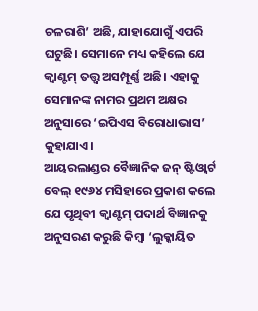ଚଳରାଶି’ ଅଛି, ଯାହାଯୋଗୁଁ ଏପରି ଘଟୁଛି। ସେମାନେ ମଧ୍ୟ କହିଲେ ଯେ କ୍ୱାଣ୍ଟମ୍‌ ତତ୍ତ୍ୱ ଅସମ୍ପୂର୍ଣ୍ଣ ଅଛି। ଏହାକୁ ସେମାନଙ୍କ ନାମର ପ୍ରଥମ ଅକ୍ଷର ଅନୁସାରେ ‘ଇପିଏସ ବିରୋଧାଭାସ’ କୁହାଯାଏ।
ଆୟରଲାଣ୍ଡର ବୈଜ୍ଞାନିକ ଜନ୍‌ ଷ୍ଟିଓ୍ବାର୍ଟ ବେଲ୍‌ ୧୯୬୪ ମସିହାରେ ପ୍ରକାଶ କଲେ ଯେ ପୃଥିବୀ କ୍ୱାଣ୍ଟମ୍‌ ପଦାର୍ଥ ବିଜ୍ଞାନକୁ ଅନୁସରଣ କରୁଛି କିମ୍ବା ‘ଲୁକ୍କାୟିତ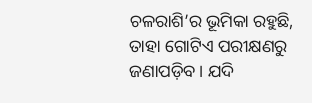ଚଳରାଶି’ର ଭୂମିକା ରହୁଛି, ତାହା ଗୋଟିଏ ପରୀକ୍ଷଣରୁ ଜଣାପଡ଼ିବ। ଯଦି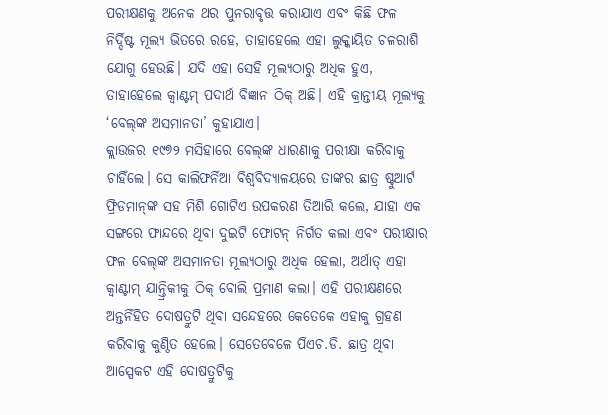ପରୀକ୍ଷଣକୁ ଅନେକ ଥର ପୁନରାବୃତ୍ତ କରାଯାଏ ଏବଂ କିଛି ଫଳ ନିର୍ଦ୍ଦିଷ୍ଟ ମୂଲ୍ୟ ଭିତରେ ରହେ, ତାହାହେଲେ ଏହା ଲୁକ୍କାୟିତ ଚଳରାଶି ଯୋଗୁ ହେଉଛି। ଯଦି ଏହା ସେହି ମୂଲ୍ୟଠାରୁ ଅଧିକ ହୁଏ, ତାହାହେଲେ କ୍ୱାଣ୍ଟମ୍‌ ପଦାର୍ଥ ବିଜ୍ଞାନ ଠିକ୍‌ ଅଛି। ଏହି କ୍ରାନ୍ତୀୟ ମୂଲ୍ୟକୁ ‘ବେଲ୍‌ଙ୍କ ଅସମାନତା’ କୁହାଯାଏ।
କ୍ଲାଉଜର ୧୯୭୨ ମସିହାରେ ବେଲ୍‌ଙ୍କ ଧାରଣାକୁ ପରୀକ୍ଷା କରିବାକୁ ଚାହିଁଲେ। ସେ କାଲିଫର୍ନିଆ ବିଶ୍ୱବିଦ୍ୟାଳୟରେ ତାଙ୍କର ଛାତ୍ର ଷ୍ଟୁଆର୍ଟ ଫ୍ରିଡମାନ୍‌ଙ୍କ ସହ ମିଶି ଗୋଟିଏ ଉପକରଣ ତିଆରି କଲେ, ଯାହା ଏକ ସଙ୍ଗରେ ଫାନ୍ଦରେ ଥିବା ଦୁଇଟି ଫୋଟନ୍‌ ନିର୍ଗତ କଲା ଏବଂ ପରୀକ୍ଷାର ଫଳ ବେଲ୍‌ଙ୍କ ଅସମାନତା ମୂଲ୍ୟଠାରୁ ଅଧିକ ହେଲା, ଅର୍ଥାତ୍‌ ଏହା କ୍ୱାଣ୍ଟାମ୍‌ ଯାନ୍ତ୍ରିକୀକୁ ଠିକ୍‌ ବୋଲି ପ୍ରମାଣ କଲା। ଏହି ପରୀକ୍ଷଣରେ ଅନ୍ତର୍ନିହିତ ଦୋଷତ୍ରୁଟି ଥିବା ସନ୍ଦେହରେ କେତେକେ ଏହାକୁ ଗ୍ରହଣ କରିବାକୁ କୁଣ୍ଠିତ ହେଲେ। ସେତେବେଳେ ପିଏଚ.ଡି. ଛାତ୍ର ଥିବା ଆସ୍ପେକଟ ଏହି ଦୋଷତ୍ରୁଟିକୁ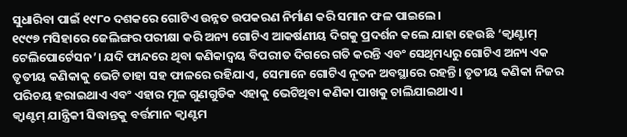ସୁଧାରିବା ପାଇଁ ୧୯୮୦ ଦଶକରେ ଗୋଟିଏ ଉନ୍ନତ ଉପକରଣ ନିର୍ମାଣ କରି ସମାନ ଫଳ ପାଇଲେ।
୧୯୯୭ ମସିହାରେ ଜେଲିଙ୍ଗର ପରୀକ୍ଷା କରି ଅନ୍ୟ ଗୋଟିଏ ଆକର୍ଷଣୀୟ ଦିଗକୁ ପ୍ରଦର୍ଶନ କଲେ ଯାହା ହେଉଛି ‘କ୍ୱାଣ୍ଟାମ୍‌ ଟେଲିପୋର୍ଟେସନ’। ଯଦି ଫାନ୍ଦରେ ଥିବା କଣିକାଦ୍ୱୟ ବିପରୀତ ଦିଗରେ ଗତି କରନ୍ତି ଏବଂ ସେଥିମଧ୍ୟରୁ ଗୋଟିଏ ଅନ୍ୟ ଏକ ତୃତୀୟ କଣିକାକୁ ଭେଟି ତାହା ସହ ଫାଳରେ ରହିଯାଏ, ସେମାନେ ଗୋଟିଏ ନୂତନ ଅବସ୍ଥାରେ ରହନ୍ତି। ତୃତୀୟ କଣିକା ନିଜର ପରିଚୟ ହରାଇଥାଏ ଏବଂ ଏହାର ମୂଳ ଗୁଣଗୁଡିକ ଏହାକୁ ଭେଟିଥିବା କଣିକା ପାଖକୁ ଚାଲିଯାଇଥାଏ।
କ୍ୱାଣ୍ଟମ୍‌ ଯାନ୍ତ୍ରିକୀ ସିଦ୍ଧାନ୍ତକୁ ବର୍ତ୍ତମାନ କ୍ୱାଣ୍ଟମ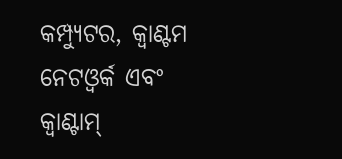କମ୍ପ୍ୟୁଟର, କ୍ୱାଣ୍ଟମ ନେଟଓ୍ବର୍କ ଏବଂ କ୍ୱାଣ୍ଟାମ୍‌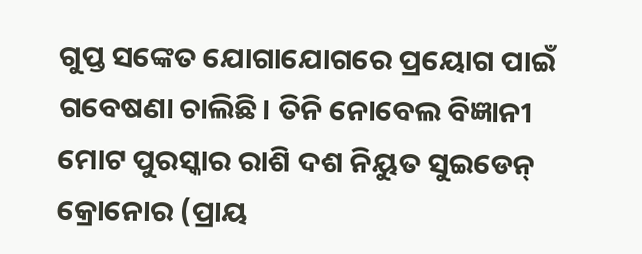ଗୁପ୍ତ ସଙ୍କେତ ଯୋଗାଯୋଗରେ ପ୍ରୟୋଗ ପାଇଁ ଗବେଷଣା ଚାଲିଛି। ତିନି ନୋବେଲ ବିଜ୍ଞାନୀ ମୋଟ ପୁରସ୍କାର ରାଶି ଦଶ ନିୟୁତ ସୁଇଡେନ୍‌ କ୍ରୋନୋର (ପ୍ରାୟ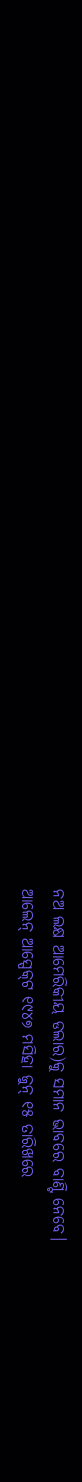ନଅ ଲକ୍ଷ ଆମେରିକୀୟ ଡଲାର)କୁ ସମାନ ଭାବରେ ବାଣ୍ଟି ନେବେ।
ଆଲେନ୍‌ ଆସ୍ପେକ୍‌ଟ ୧୯୪୭ ମସିହା ଜୁନ୍‌ ୧୫ ତାରିଖରେ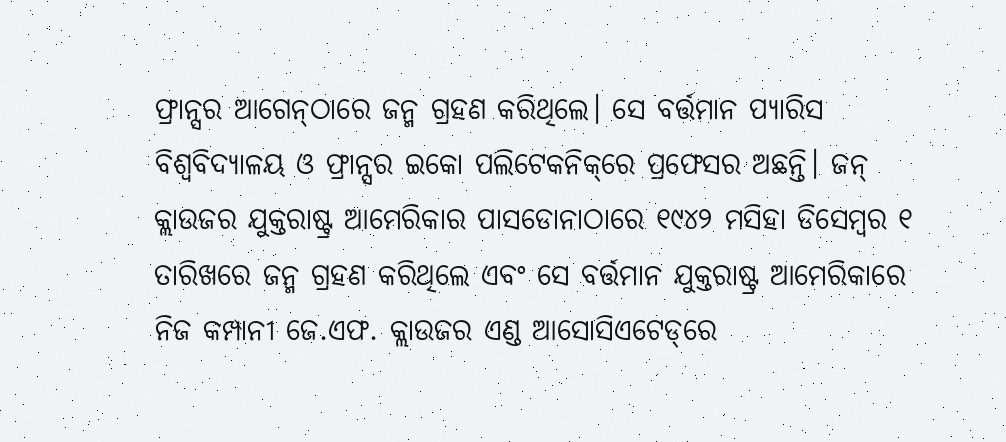ଫ୍ରାନ୍ସର ଆଗେନ୍‌ଠାରେ ଜନ୍ମ ଗ୍ରହଣ କରିଥିଲେ। ସେ ବର୍ତ୍ତମାନ ପ୍ୟାରିସ ବିଶ୍ୱବିଦ୍ୟାଳୟ ଓ ଫ୍ରାନ୍ସର ଇକୋ ପଲିଟେକନିକ୍‌ରେ ପ୍ରଫେସର ଅଛନ୍ତି। ଜନ୍‌ କ୍ଲାଉଜର ଯୁକ୍ତରାଷ୍ଟ୍ର ଆମେରିକାର ପାସଡୋନାଠାରେ ୧୯୪୨ ମସିହା ଡିସେମ୍ବର ୧ ତାରିଖରେ ଜନ୍ମ ଗ୍ରହଣ କରିଥିଲେ ଏବଂ ସେ ବର୍ତ୍ତମାନ ଯୁକ୍ତରାଷ୍ଟ୍ର ଆମେରିକାରେ ନିଜ କମ୍ପାନୀ ଜେ.ଏଫ. କ୍ଲାଉଜର ଏଣ୍ଡ ଆସୋସିଏଟେଡ୍‌ରେ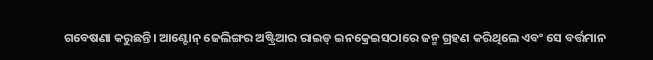ଗବେଷଣା କରୁଛନ୍ତି। ଆଣ୍ଟୋନ୍‌ ଜେଲିଙ୍ଗର ଅଷ୍ଟ୍ରିଆର ରାଇଡ୍‌ ଇନକ୍ରେଇସଠାରେ ଜନ୍ମ ଗ୍ରହଣ କରିଥିଲେ ଏବଂ ସେ ବର୍ତ୍ତମାନ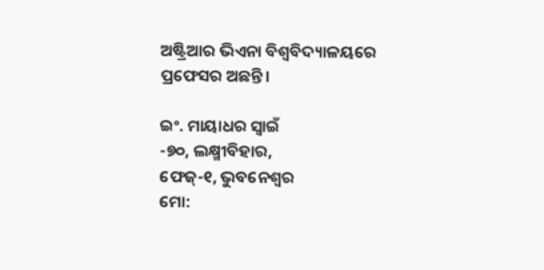ଅଷ୍ଟ୍ରିଆର ଭିଏନା ବିଶ୍ୱବିଦ୍ୟାଳୟରେ ପ୍ରଫେସର ଅଛନ୍ତି।

ଇଂ. ମାୟାଧର ସ୍ବାଇଁ
-୭୦, ଲକ୍ଷ୍ମୀବିହାର,
ଫେଜ୍‌-୧, ଭୁବନେଶ୍ୱର
ମୋ: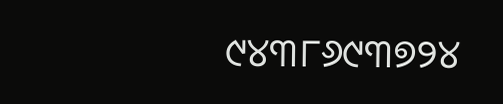୯୪୩୮୬୯୩୭୨୪